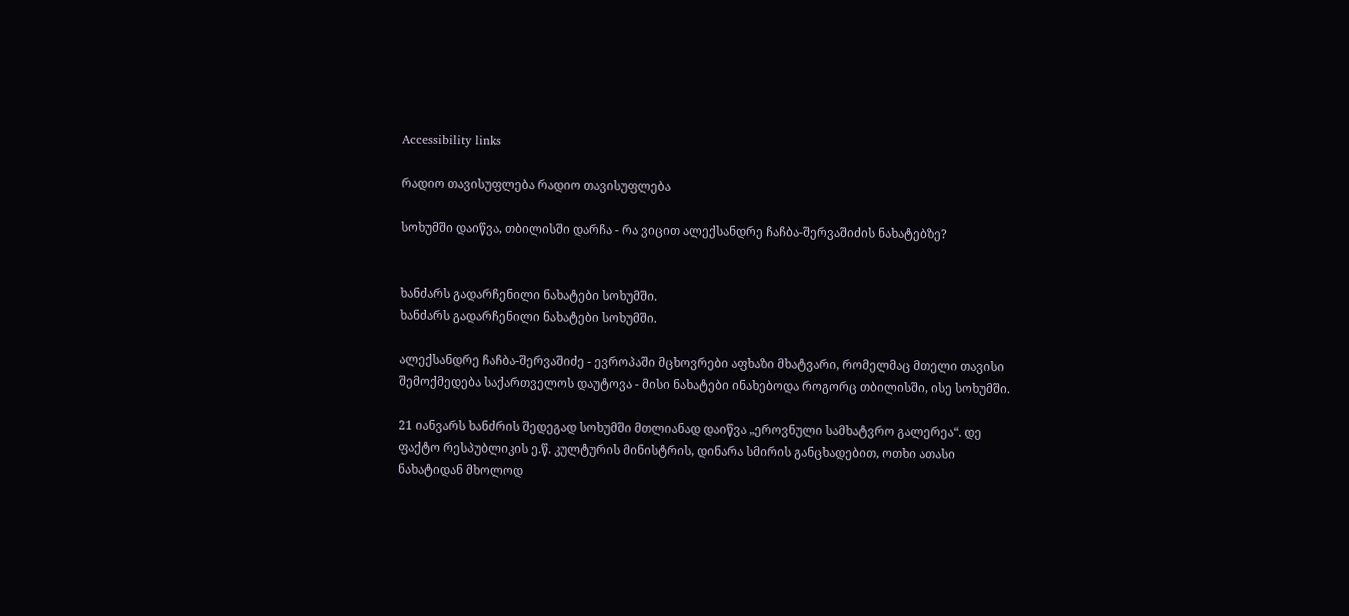Accessibility links

რადიო თავისუფლება რადიო თავისუფლება

სოხუმში დაიწვა, თბილისში დარჩა - რა ვიცით ალექსანდრე ჩაჩბა-შერვაშიძის ნახატებზე?


ხანძარს გადარჩენილი ნახატები სოხუმში.
ხანძარს გადარჩენილი ნახატები სოხუმში.

ალექსანდრე ჩაჩბა-შერვაშიძე - ევროპაში მცხოვრები აფხაზი მხატვარი, რომელმაც მთელი თავისი შემოქმედება საქართველოს დაუტოვა - მისი ნახატები ინახებოდა როგორც თბილისში, ისე სოხუმში.

21 იანვარს ხანძრის შედეგად სოხუმში მთლიანად დაიწვა „ეროვნული სამხატვრო გალერეა“. დე ფაქტო რესპუბლიკის ე.წ. კულტურის მინისტრის, დინარა სმირის განცხადებით, ოთხი ათასი ნახატიდან მხოლოდ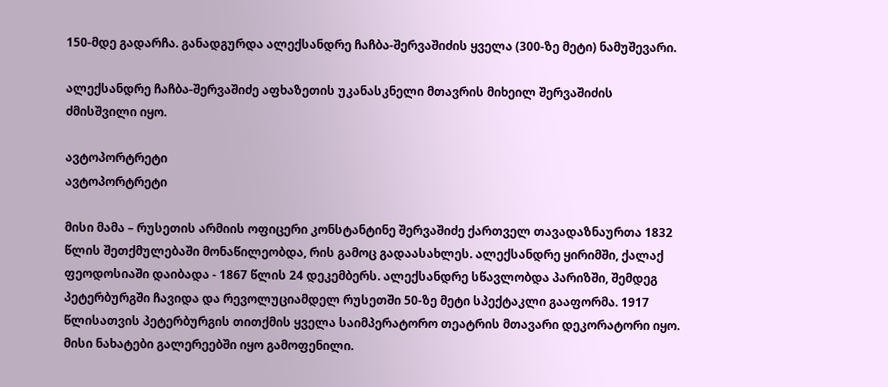150-მდე გადარჩა. განადგურდა ალექსანდრე ჩაჩბა-შერვაშიძის ყველა (300-ზე მეტი) ნამუშევარი.

ალექსანდრე ჩაჩბა-შერვაშიძე აფხაზეთის უკანასკნელი მთავრის მიხეილ შერვაშიძის ძმისშვილი იყო.

ავტოპორტრეტი
ავტოპორტრეტი

მისი მამა – რუსეთის არმიის ოფიცერი კონსტანტინე შერვაშიძე ქართველ თავადაზნაურთა 1832 წლის შეთქმულებაში მონაწილეობდა, რის გამოც გადაასახლეს. ალექსანდრე ყირიმში, ქალაქ ფეოდოსიაში დაიბადა - 1867 წლის 24 დეკემბერს. ალექსანდრე სწავლობდა პარიზში, შემდეგ პეტერბურგში ჩავიდა და რევოლუციამდელ რუსეთში 50-ზე მეტი სპექტაკლი გააფორმა. 1917 წლისათვის პეტერბურგის თითქმის ყველა საიმპერატორო თეატრის მთავარი დეკორატორი იყო. მისი ნახატები გალერეებში იყო გამოფენილი.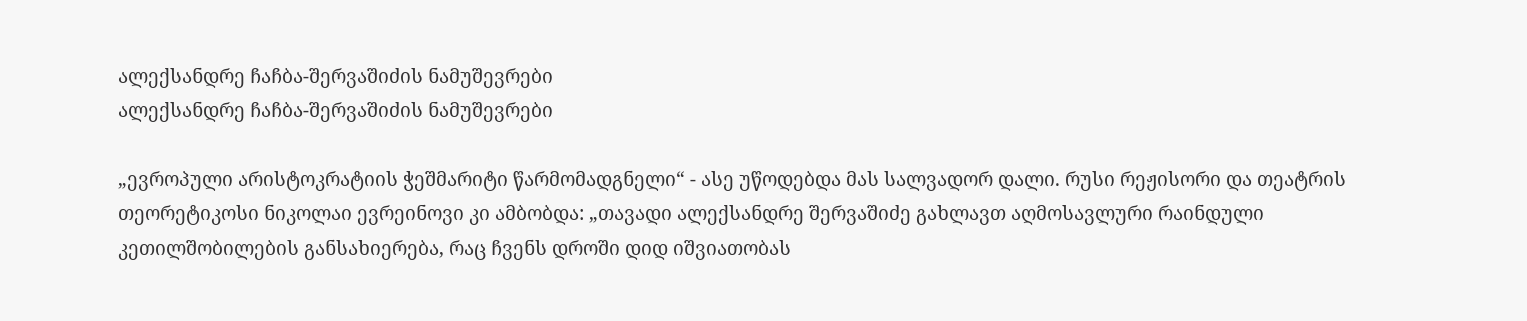ალექსანდრე ჩაჩბა-შერვაშიძის ნამუშევრები
ალექსანდრე ჩაჩბა-შერვაშიძის ნამუშევრები

„ევროპული არისტოკრატიის ჭეშმარიტი წარმომადგნელი“ - ასე უწოდებდა მას სალვადორ დალი. რუსი რეჟისორი და თეატრის თეორეტიკოსი ნიკოლაი ევრეინოვი კი ამბობდა: „თავადი ალექსანდრე შერვაშიძე გახლავთ აღმოსავლური რაინდული კეთილშობილების განსახიერება, რაც ჩვენს დროში დიდ იშვიათობას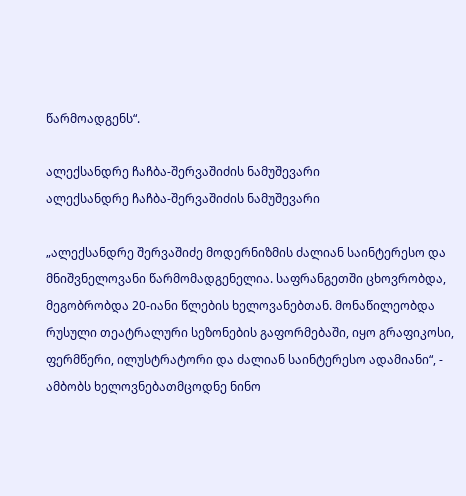წარმოადგენს“.

ალექსანდრე ჩაჩბა-შერვაშიძის ნამუშევარი
ალექსანდრე ჩაჩბა-შერვაშიძის ნამუშევარი

„ალექსანდრე შერვაშიძე მოდერნიზმის ძალიან საინტერესო და მნიშვნელოვანი წარმომადგენელია. საფრანგეთში ცხოვრობდა, მეგობრობდა 20-იანი წლების ხელოვანებთან. მონაწილეობდა რუსული თეატრალური სეზონების გაფორმებაში, იყო გრაფიკოსი, ფერმწერი, ილუსტრატორი და ძალიან საინტერესო ადამიანი“, - ამბობს ხელოვნებათმცოდნე ნინო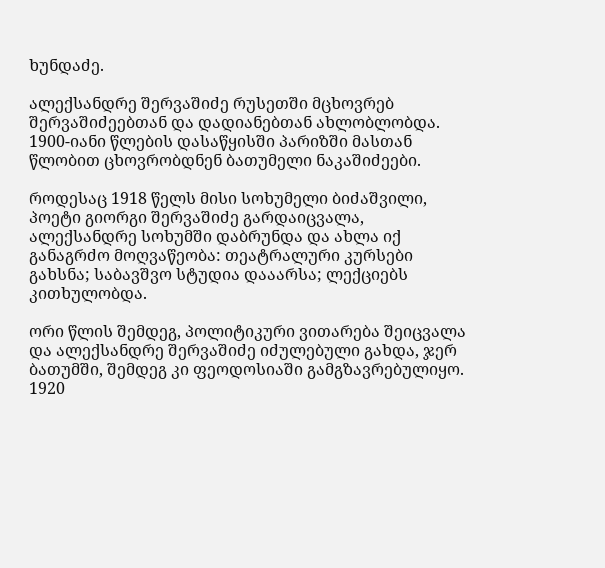ხუნდაძე.

ალექსანდრე შერვაშიძე რუსეთში მცხოვრებ შერვაშიძეებთან და დადიანებთან ახლობლობდა. 1900-იანი წლების დასაწყისში პარიზში მასთან წლობით ცხოვრობდნენ ბათუმელი ნაკაშიძეები.

როდესაც 1918 წელს მისი სოხუმელი ბიძაშვილი, პოეტი გიორგი შერვაშიძე გარდაიცვალა, ალექსანდრე სოხუმში დაბრუნდა და ახლა იქ განაგრძო მოღვაწეობა: თეატრალური კურსები გახსნა; საბავშვო სტუდია დააარსა; ლექციებს კითხულობდა.

ორი წლის შემდეგ, პოლიტიკური ვითარება შეიცვალა და ალექსანდრე შერვაშიძე იძულებული გახდა, ჯერ ბათუმში, შემდეგ კი ფეოდოსიაში გამგზავრებულიყო. 1920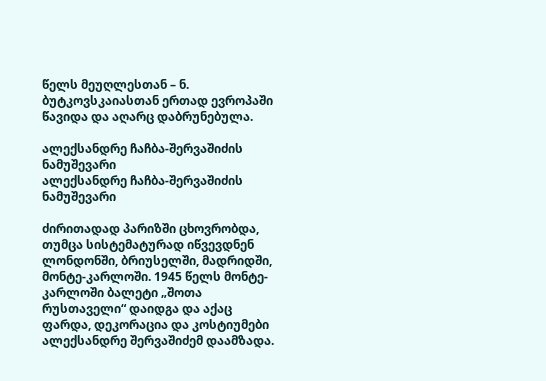წელს მეუღლესთან – ნ. ბუტკოვსკაიასთან ერთად ევროპაში წავიდა და აღარც დაბრუნებულა.

ალექსანდრე ჩაჩბა-შერვაშიძის ნამუშევარი
ალექსანდრე ჩაჩბა-შერვაშიძის ნამუშევარი

ძირითადად პარიზში ცხოვრობდა, თუმცა სისტემატურად იწვევდნენ ლონდონში, ბრიუსელში, მადრიდში, მონტე-კარლოში. 1945 წელს მონტე-კარლოში ბალეტი „შოთა რუსთაველი“ დაიდგა და აქაც ფარდა, დეკორაცია და კოსტიუმები ალექსანდრე შერვაშიძემ დაამზადა.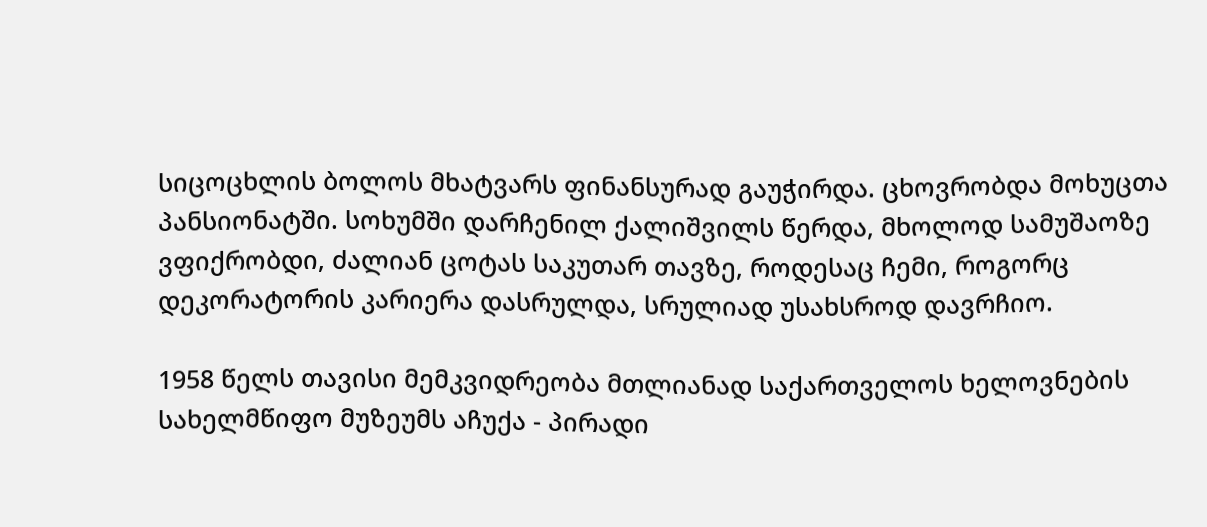სიცოცხლის ბოლოს მხატვარს ფინანსურად გაუჭირდა. ცხოვრობდა მოხუცთა პანსიონატში. სოხუმში დარჩენილ ქალიშვილს წერდა, მხოლოდ სამუშაოზე ვფიქრობდი, ძალიან ცოტას საკუთარ თავზე, როდესაც ჩემი, როგორც დეკორატორის კარიერა დასრულდა, სრულიად უსახსროდ დავრჩიო.

1958 წელს თავისი მემკვიდრეობა მთლიანად საქართველოს ხელოვნების სახელმწიფო მუზეუმს აჩუქა - პირადი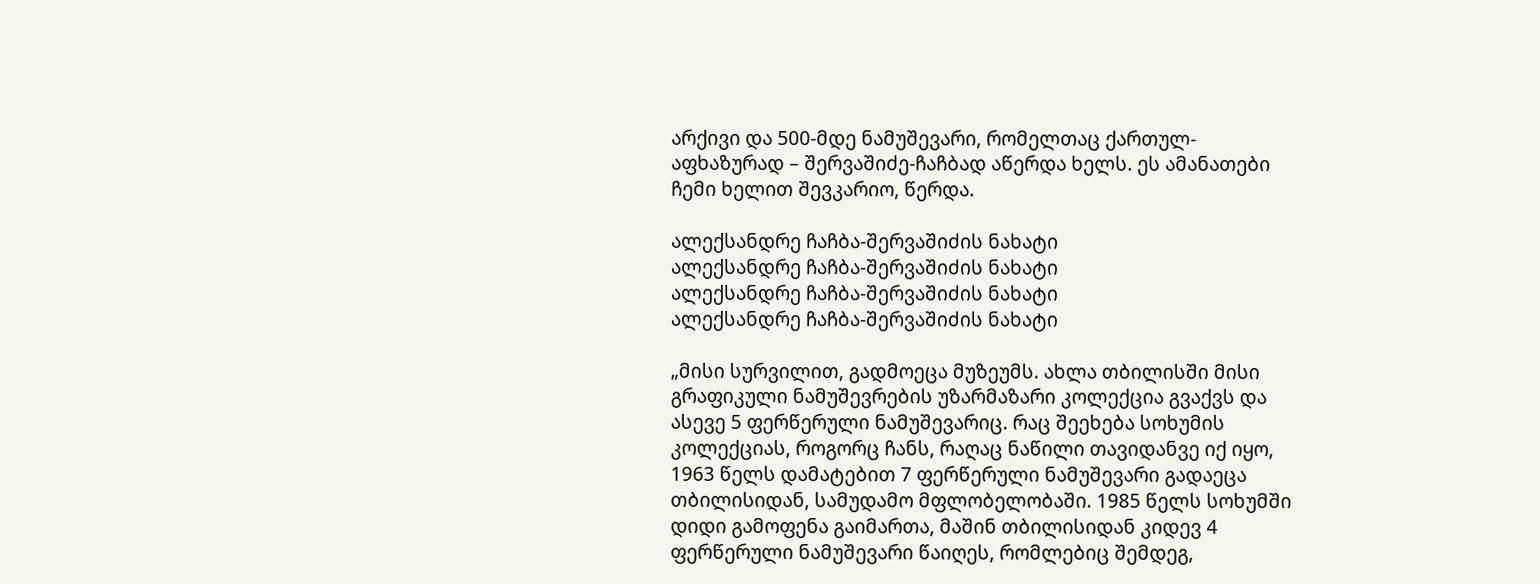არქივი და 500-მდე ნამუშევარი, რომელთაც ქართულ-აფხაზურად – შერვაშიძე-ჩაჩბად აწერდა ხელს. ეს ამანათები ჩემი ხელით შევკარიო, წერდა.

ალექსანდრე ჩაჩბა-შერვაშიძის ნახატი
ალექსანდრე ჩაჩბა-შერვაშიძის ნახატი
ალექსანდრე ჩაჩბა-შერვაშიძის ნახატი
ალექსანდრე ჩაჩბა-შერვაშიძის ნახატი

„მისი სურვილით, გადმოეცა მუზეუმს. ახლა თბილისში მისი გრაფიკული ნამუშევრების უზარმაზარი კოლექცია გვაქვს და ასევე 5 ფერწერული ნამუშევარიც. რაც შეეხება სოხუმის კოლექციას, როგორც ჩანს, რაღაც ნაწილი თავიდანვე იქ იყო, 1963 წელს დამატებით 7 ფერწერული ნამუშევარი გადაეცა თბილისიდან, სამუდამო მფლობელობაში. 1985 წელს სოხუმში დიდი გამოფენა გაიმართა, მაშინ თბილისიდან კიდევ 4 ფერწერული ნამუშევარი წაიღეს, რომლებიც შემდეგ,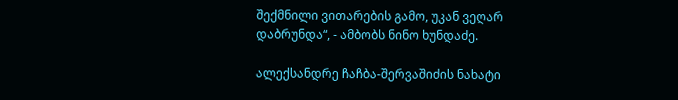შექმნილი ვითარების გამო, უკან ვეღარ დაბრუნდა“, - ამბობს ნინო ხუნდაძე.

ალექსანდრე ჩაჩბა-შერვაშიძის ნახატი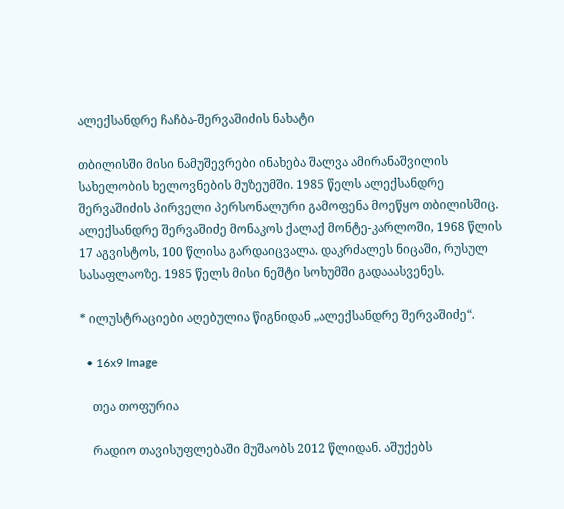ალექსანდრე ჩაჩბა-შერვაშიძის ნახატი

თბილისში მისი ნამუშევრები ინახება შალვა ამირანაშვილის სახელობის ხელოვნების მუზეუმში. 1985 წელს ალექსანდრე შერვაშიძის პირველი პერსონალური გამოფენა მოეწყო თბილისშიც. ალექსანდრე შერვაშიძე მონაკოს ქალაქ მონტე-კარლოში, 1968 წლის 17 აგვისტოს, 100 წლისა გარდაიცვალა. დაკრძალეს ნიცაში, რუსულ სასაფლაოზე. 1985 წელს მისი ნეშტი სოხუმში გადააასვენეს.

* ილუსტრაციები აღებულია წიგნიდან „ალექსანდრე შერვაშიძე“.

  • 16x9 Image

    თეა თოფურია

    რადიო თავისუფლებაში მუშაობს 2012 წლიდან. აშუქებს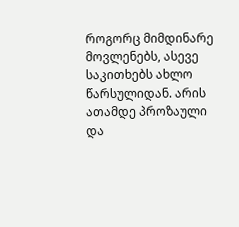როგორც მიმდინარე მოვლენებს, ასევე საკითხებს ახლო წარსულიდან. არის ათამდე პროზაული და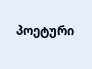პოეტური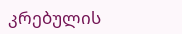კრებულის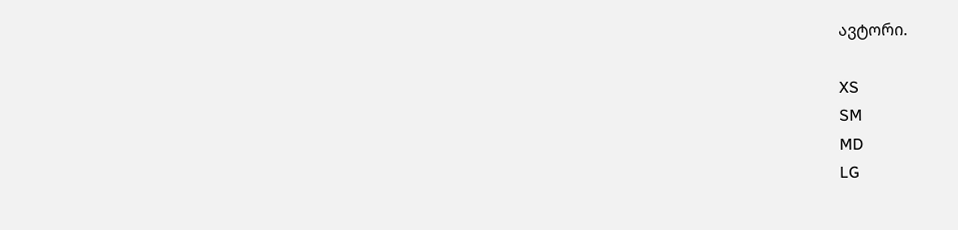ავტორი.

XS
SM
MD
LG